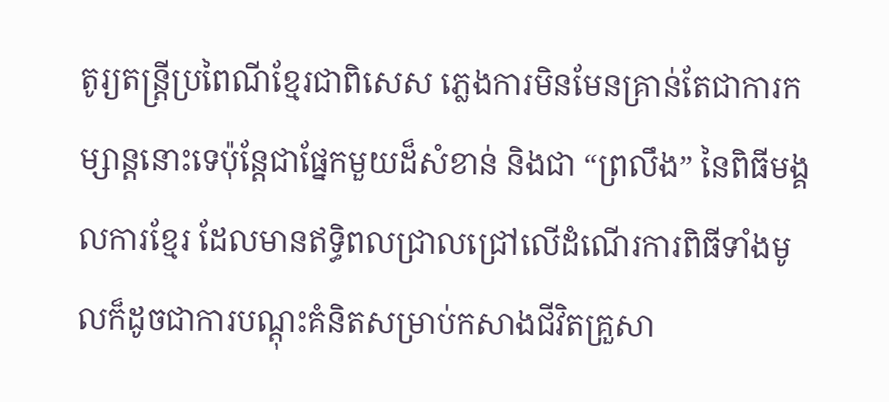តូរ្យតន្ត្រីប្រពៃណីខ្មែរជាពិសេស ភ្លេងការមិនមែនគ្រាន់តែជាការកម្សាន្តនោះទេប៉ុន្តែជាផ្នែកមួយដ៏សំខាន់ និងជា “ព្រលឹង” នៃពិធីមង្គលការខ្មែរ ដែលមានឥទ្ធិពលជ្រាលជ្រៅលើដំណើរការពិធីទាំងមូលក៏ដូចជាការបណ្តុះគំនិតសម្រាប់កសាងជីវិតគ្រួសា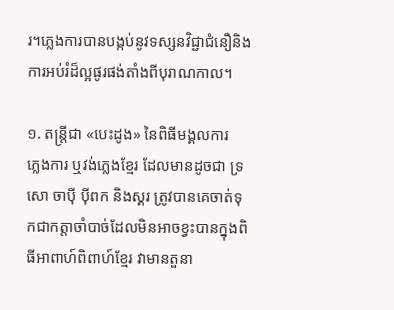រ។ភ្លេងការបានបង្កប់នូវទស្សនវិជ្ជាជំនឿនិងការអប់រំដ៏ល្អផូរផង់តាំងពីបុរាណកាល។

១. តន្ត្រីជា «បេះដូង» នៃពិធីមង្គលការ
ភ្លេងការ ឬវង់ភ្លេងខ្មែរ ដែលមានដូចជា ទ្រ សោ ចាប៉ី ប៉ីពក និងស្គរ ត្រូវបានគេចាត់ទុកជាកត្តាចាំបាច់ដែលមិនអាចខ្វះបានក្នុងពិធីអាពាហ៍ពិពាហ៍ខ្មែរ វាមានតួនា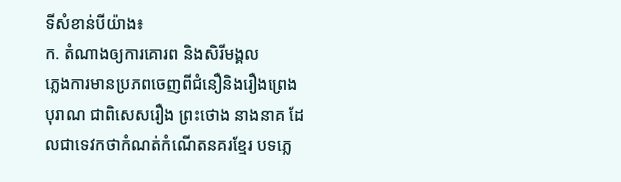ទីសំខាន់បីយ៉ាង៖
ក. តំណាងឲ្យការគោរព និងសិរីមង្គល
ភ្លេងការមានប្រភពចេញពីជំនឿនិងរឿងព្រេងបុរាណ ជាពិសេសរឿង ព្រះថោង នាងនាគ ដែលជាទេវកថាកំណត់កំណើតនគរខ្មែរ បទភ្លេ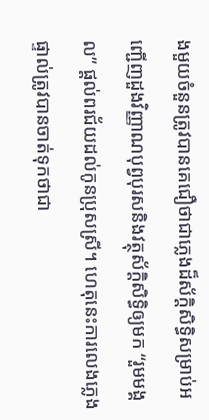ងមួយចំនួនត្រូវបានគេជឿថាជាភ្លេងដ៏ស័ក្តិសិទ្ធិសម្រាប់អញ្ជើញដួងវិញ្ញាណបុព្វបុរសនិងវត្ថុស័ក្តិសិទ្ធិឲ្យមក “រួមមង្គល” ផ្តល់ពរជ័យដល់កូនប្រុសស្រី។ ហេតុនេះការលេងភ្លេងផ្ទាល់ត្រូវបានចាត់ទុកថាជា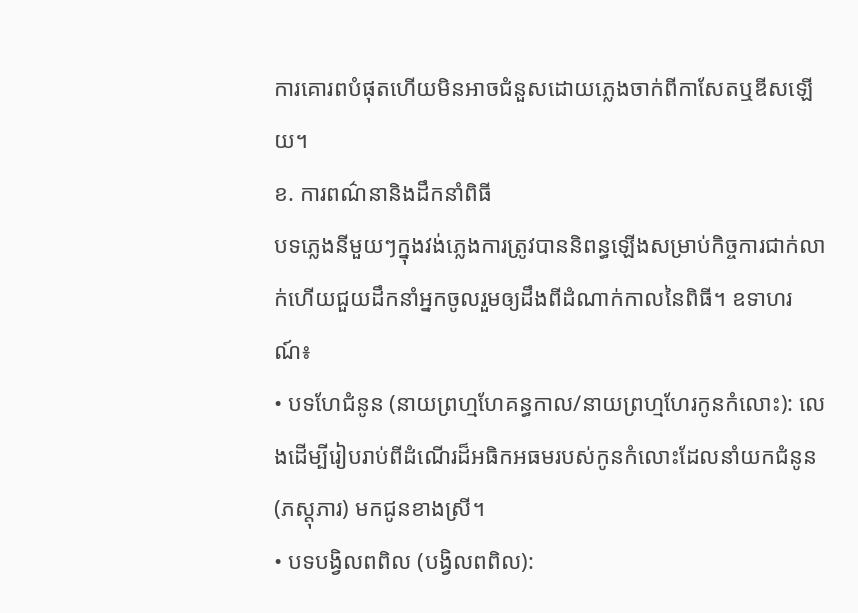ការគោរពបំផុតហើយមិនអាចជំនួសដោយភ្លេងចាក់ពីកាសែតឬឌីសឡើយ។
ខ. ការពណ៌នានិងដឹកនាំពិធី
បទភ្លេងនីមួយៗក្នុងវង់ភ្លេងការត្រូវបាននិពន្ធឡើងសម្រាប់កិច្ចការជាក់លាក់ហើយជួយដឹកនាំអ្នកចូលរួមឲ្យដឹងពីដំណាក់កាលនៃពិធី។ ឧទាហរណ៍៖
• បទហែជំនូន (នាយព្រហ្មហែគន្ធកាល/នាយព្រហ្មហែរកូនកំលោះ): លេងដើម្បីរៀបរាប់ពីដំណើរដ៏អធិកអធមរបស់កូនកំលោះដែលនាំយកជំនូន (ភស្តុភារ) មកជូនខាងស្រី។
• បទបង្វិលពពិល (បង្វិលពពិល):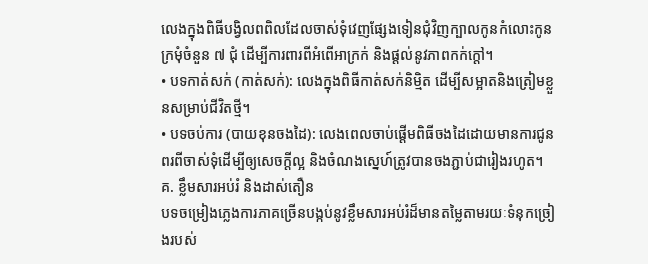លេងក្នុងពិធីបង្វិលពពិលដែលចាស់ទុំវេញផ្សែងទៀនជុំវិញក្បាលកូនកំលោះកូនក្រមុំចំនួន ៧ ជុំ ដើម្បីការពារពីអំពើអាក្រក់ និងផ្តល់នូវភាពកក់ក្តៅ។
• បទកាត់សក់ (កាត់សក់): លេងក្នុងពិធីកាត់សក់និម្មិត ដើម្បីសម្អាតនិងត្រៀមខ្លួនសម្រាប់ជីវិតថ្មី។
• បទចប់ការ (បាយខុនចងដៃ): លេងពេលចាប់ផ្តើមពិធីចងដៃដោយមានការជូនពរពីចាស់ទុំដើម្បីឲ្យសេចក្តីល្អ និងចំណងស្នេហ៍ត្រូវបានចងភ្ជាប់ជារៀងរហូត។
គ. ខ្លឹមសារអប់រំ និងដាស់តឿន
បទចម្រៀងភ្លេងការភាគច្រើនបង្កប់នូវខ្លឹមសារអប់រំដ៏មានតម្លៃតាមរយៈទំនុកច្រៀងរបស់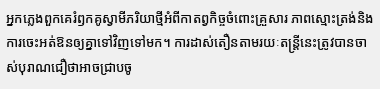អ្នកភ្លេងពួកគេរំឭកគូស្វាមីភរិយាថ្មីអំពីកាតព្វកិច្ចចំពោះគ្រួសារ ភាពស្មោះត្រង់និងការចេះអត់ឱនឲ្យគ្នាទៅវិញទៅមក។ ការដាស់តឿនតាមរយៈតន្ត្រីនេះត្រូវបានចាស់បុរាណជឿថាអាចជ្រាបចូ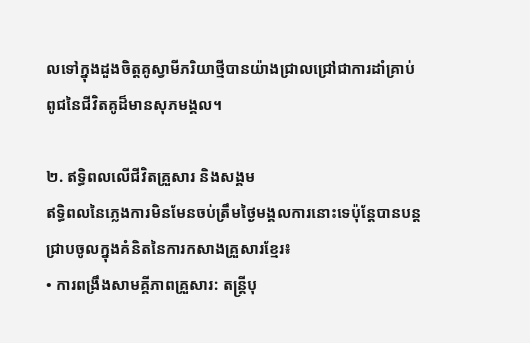លទៅក្នុងដួងចិត្តគូស្វាមីភរិយាថ្មីបានយ៉ាងជ្រាលជ្រៅជាការដាំគ្រាប់ពូជនៃជីវិតគូដ៏មានសុភមង្គល។

២. ឥទ្ធិពលលើជីវិតគ្រួសារ និងសង្គម
ឥទ្ធិពលនៃភ្លេងការមិនមែនចប់ត្រឹមថ្ងៃមង្គលការនោះទេប៉ុន្តែបានបន្តជ្រាបចូលក្នុងគំនិតនៃការកសាងគ្រួសារខ្មែរ៖
• ការពង្រឹងសាមគ្គីភាពគ្រួសារ: តន្ត្រីបុ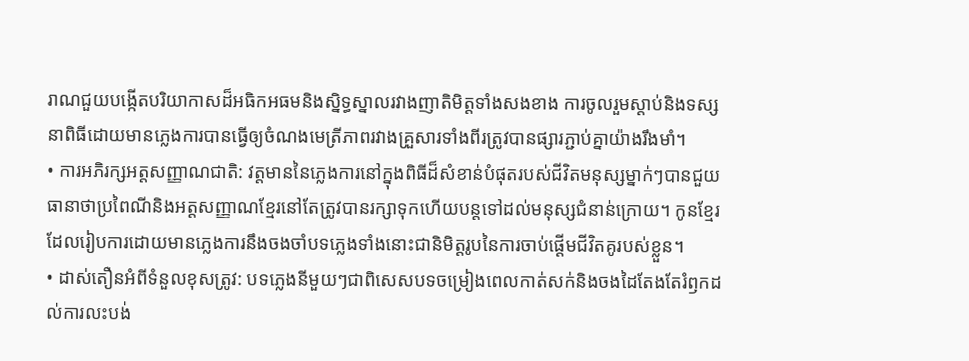រាណជួយបង្កើតបរិយាកាសដ៏អធិកអធមនិងស្និទ្ធស្នាលរវាងញាតិមិត្តទាំងសងខាង ការចូលរួមស្តាប់និងទស្សនាពិធីដោយមានភ្លេងការបានធ្វើឲ្យចំណងមេត្រីភាពរវាងគ្រួសារទាំងពីរត្រូវបានផ្សារភ្ជាប់គ្នាយ៉ាងរឹងមាំ។
• ការអភិរក្សអត្តសញ្ញាណជាតិ: វត្តមាននៃភ្លេងការនៅក្នុងពិធីដ៏សំខាន់បំផុតរបស់ជីវិតមនុស្សម្នាក់ៗបានជួយធានាថាប្រពៃណីនិងអត្តសញ្ញាណខ្មែរនៅតែត្រូវបានរក្សាទុកហើយបន្តទៅដល់មនុស្សជំនាន់ក្រោយ។ កូនខ្មែរដែលរៀបការដោយមានភ្លេងការនឹងចងចាំបទភ្លេងទាំងនោះជានិមិត្តរូបនៃការចាប់ផ្តើមជីវិតគូរបស់ខ្លួន។
• ដាស់តឿនអំពីទំនួលខុសត្រូវ: បទភ្លេងនីមួយៗជាពិសេសបទចម្រៀងពេលកាត់សក់និងចងដៃតែងតែរំឭកដល់ការលះបង់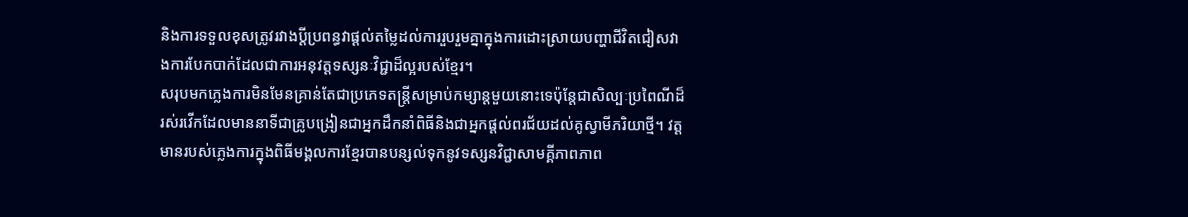និងការទទួលខុសត្រូវរវាងប្តីប្រពន្ធវាផ្តល់តម្លៃដល់ការរួបរួមគ្នាក្នុងការដោះស្រាយបញ្ហាជីវិតជៀសវាងការបែកបាក់ដែលជាការអនុវត្តទស្សនៈវិជ្ជាដ៏ល្អរបស់ខ្មែរ។
សរុបមកភ្លេងការមិនមែនគ្រាន់តែជាប្រភេទតន្ត្រីសម្រាប់កម្សាន្តមួយនោះទេប៉ុន្តែជាសិល្បៈប្រពៃណីដ៏រស់រវើកដែលមាននាទីជាគ្រូបង្រៀនជាអ្នកដឹកនាំពិធីនិងជាអ្នកផ្តល់ពរជ័យដល់គូស្វាមីភរិយាថ្មី។ វត្តមានរបស់ភ្លេងការក្នុងពិធីមង្គលការខ្មែរបានបន្សល់ទុកនូវទស្សនវិជ្ជាសាមគ្គីភាពភាព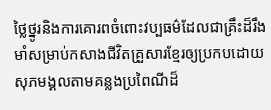ថ្លៃថ្នូរនិងការគោរពចំពោះវប្បធម៌ដែលជាគ្រឹះដ៏រឹងមាំសម្រាប់កសាងជីវិតគ្រួសារខ្មែរឲ្យប្រកបដោយសុភមង្គលតាមគន្លងប្រពៃណីដ៏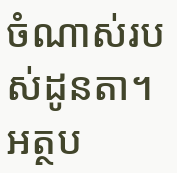ចំណាស់របស់ដូនតា។
អត្ថប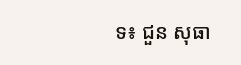ទ៖ ជួន សុធា